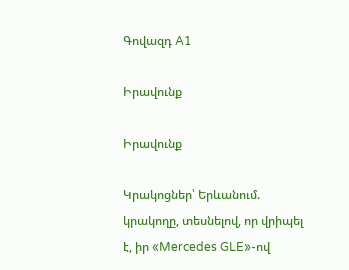Գովազդ A1

Իրավունք

Իրավունք

Կրակոցներ՝ Երևանում. կրակողը, տեսնելով, որ վրիպել է, իր «Mercedes GLE»-ով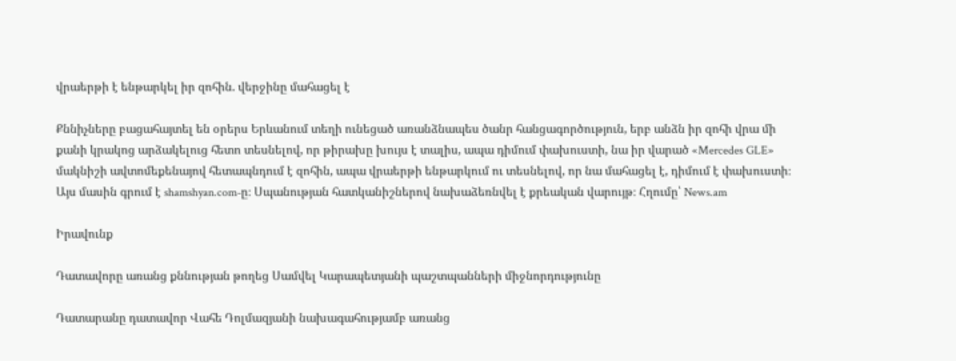վրաերթի է ենթարկել իր զոհին. վերջինը մահացել է

Քննիչները բացահայտել են օրերս Երևանում տեղի ունեցած առանձնապես ծանր հանցագործություն, երբ անձն իր զոհի վրա մի քանի կրակոց արձակելուց հետո տեսնելով, որ թիրախը խույս է տալիս, ապա դիմում փախուստի, նա իր վարած «Mercedes GLE» մակնիշի ավտոմեքենայով հետապնդում է զոհին, ապա վրաերթի ենթարկում ու տեսնելով, որ նա մահացել է, դիմում է փախուստի։ Այս մասին գրում է shamshyan.com-ը։ Սպանության հատկանիշներով նախաձեռնվել է քրեական վարույթ։ Հղումը՝ News.am

Իրավունք

Դատավորը առանց քննության թողեց Սամվել Կարապետյանի պաշտպանների միջնորդությունը

Դատարանը դատավոր Վահե Դոլմազյանի նախագահությամբ առանց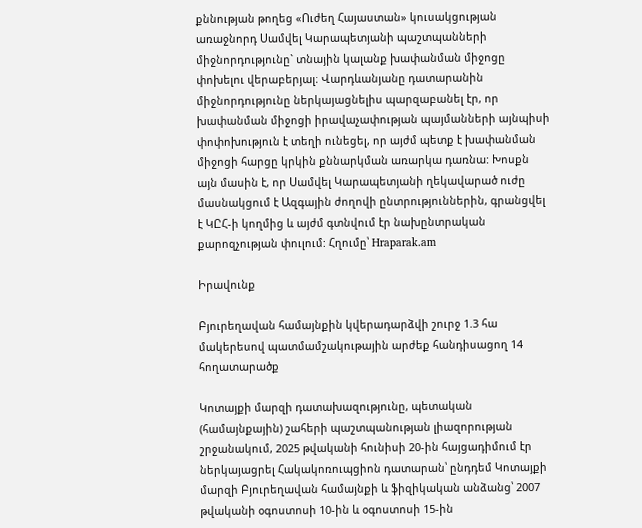քննության թողեց «Ուժեղ Հայաստան» կուսակցության առաջնորդ Սամվել Կարապետյանի պաշտպանների միջնորդությունը` տնային կալանք խափանման միջոցը փոխելու վերաբերյալ։ Վարդևանյանը դատարանին միջնորդությունը ներկայացնելիս պարզաբանել էր, որ խափանման միջոցի իրավաչափության պայմանների այնպիսի փոփոխություն է տեղի ունեցել, որ այժմ պետք է խափանման միջոցի հարցը կրկին քննարկման առարկա դառնա: Խոսքն այն մասին է, որ Սամվել Կարապետյանի ղեկավարած ուժը մասնակցում է Ազգային ժողովի ընտրություններին, գրանցվել է ԿԸՀ-ի կողմից և այժմ գտնվում էր նախընտրական քարոզչության փուլում: Հղումը՝ Hraparak.am

Իրավունք

Բյուրեղավան համայնքին կվերադարձվի շուրջ 1.3 հա մակերեսով պատմամշակութային արժեք հանդիսացող 14 հողատարածք

Կոտայքի մարզի դատախազությունը, պետական (համայնքային) շահերի պաշտպանության լիազորության շրջանակում, 2025 թվականի հունիսի 20-ին հայցադիմում էր ներկայացրել Հակակոռուպցիոն դատարան՝ ընդդեմ Կոտայքի մարզի Բյուրեղավան համայնքի և ֆիզիկական անձանց՝ 2007 թվականի օգոստոսի 10-ին և օգոստոսի 15-ին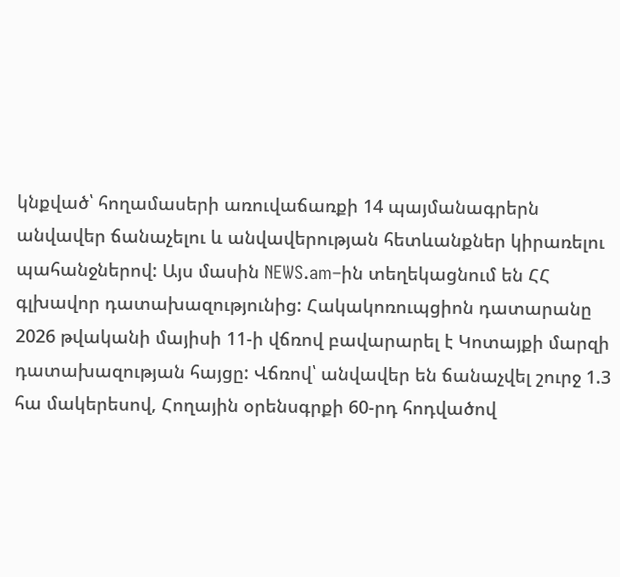կնքված՝ հողամասերի առուվաճառքի 14 պայմանագրերն անվավեր ճանաչելու և անվավերության հետևանքներ կիրառելու պահանջներով: Այս մասին NEWS.am–ին տեղեկացնում են ՀՀ գլխավոր դատախազությունից: Հակակոռուպցիոն դատարանը 2026 թվականի մայիսի 11-ի վճռով բավարարել է Կոտայքի մարզի դատախազության հայցը: Վճռով՝ անվավեր են ճանաչվել շուրջ 1.3 հա մակերեսով, Հողային օրենսգրքի 60-րդ հոդվածով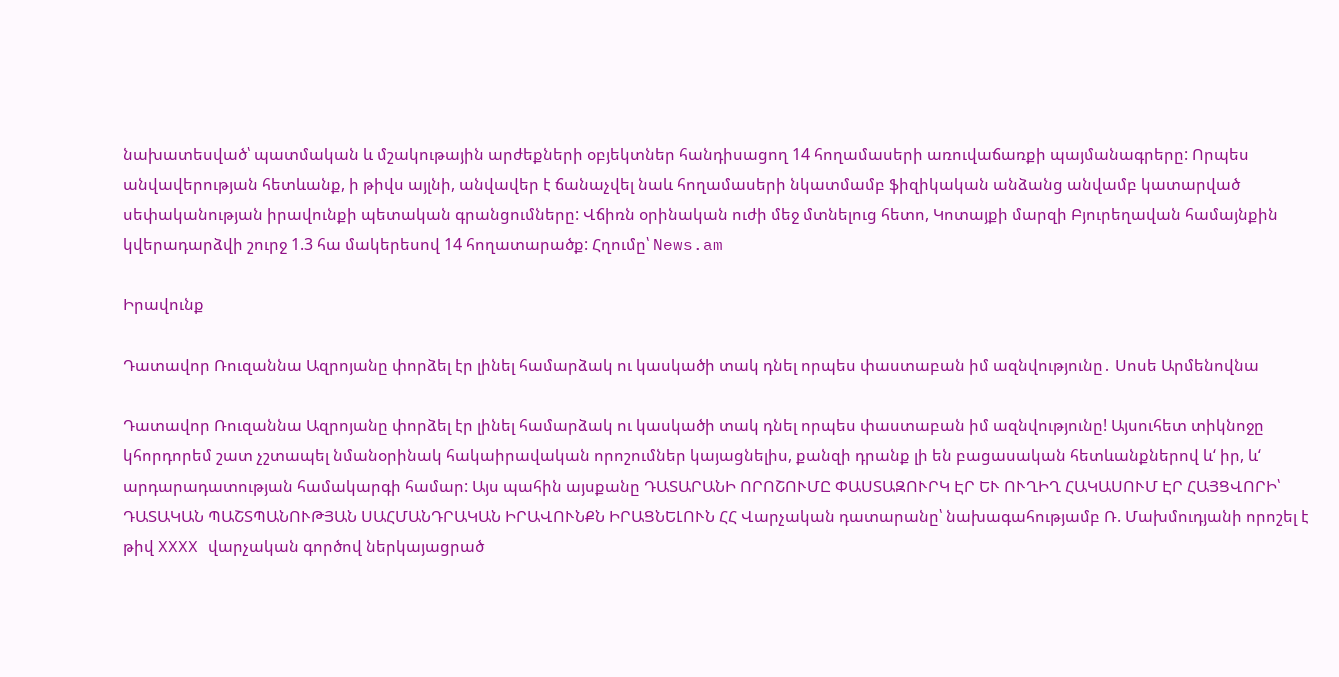նախատեսված՝ պատմական և մշակութային արժեքների օբյեկտներ հանդիսացող 14 հողամասերի առուվաճառքի պայմանագրերը: Որպես անվավերության հետևանք, ի թիվս այլնի, անվավեր է ճանաչվել նաև հողամասերի նկատմամբ ֆիզիկական անձանց անվամբ կատարված սեփականության իրավունքի պետական գրանցումները: Վճիռն օրինական ուժի մեջ մտնելուց հետո, Կոտայքի մարզի Բյուրեղավան համայնքին կվերադարձվի շուրջ 1.3 հա մակերեսով 14 հողատարածք: Հղումը՝ News.am

Իրավունք

Դատավոր Ռուզաննա Ազրոյանը փորձել էր լինել համարձակ ու կասկածի տակ դնել որպես փաստաբան իմ ազնվությունը․ Սոսե Արմենովնա

Դատավոր Ռուզաննա Ազրոյանը փորձել էր լինել համարձակ ու կասկածի տակ դնել որպես փաստաբան իմ ազնվությունը! Այսուհետ տիկնոջը կհորդորեմ շատ չշտապել նմանօրինակ հակաիրավական որոշումներ կայացնելիս, քանզի դրանք լի են բացասական հետևանքներով և‘ իր, և‘ արդարադատության համակարգի համար: Այս պահին այսքանը ԴԱՏԱՐԱՆԻ ՈՐՈՇՈՒՄԸ ՓԱՍՏԱԶՈՒՐԿ ԷՐ ԵՒ ՈՒՂԻՂ ՀԱԿԱՍՈՒՄ ԷՐ ՀԱՅՑՎՈՐԻ՝ ԴԱՏԱԿԱՆ ՊԱՇՏՊԱՆՈՒԹՅԱՆ ՍԱՀՄԱՆԴՐԱԿԱՆ ԻՐԱՎՈՒՆՔՆ ԻՐԱՑՆԵԼՈՒՆ ՀՀ Վարչական դատարանը՝ նախագահությամբ Ռ. Մախմուդյանի որոշել է թիվ XXXX վարչական գործով ներկայացրած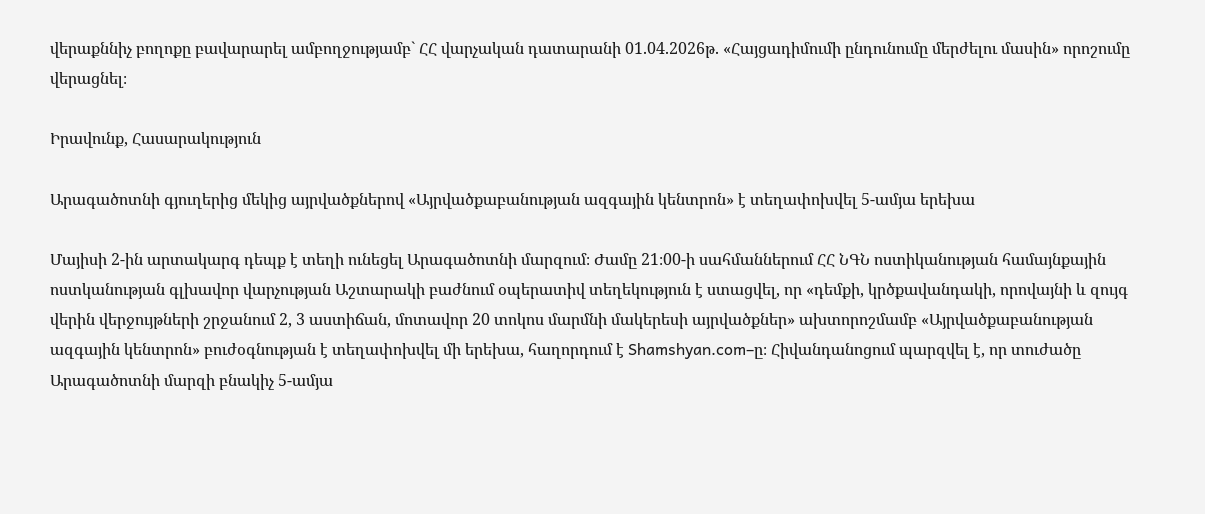վերաքննիչ բողոքը բավարարել ամբողջությամբ` ՀՀ վարչական դատարանի 01.04.2026թ. «Հայցադիմումի ընդունումը մերժելու մասին» որոշումը վերացնել։

Իրավունք, Հասարակություն

Արագածոտնի գյուղերից մեկից այրվածքներով «Այրվածքաբանության ազգային կենտրոն» է տեղափոխվել 5-ամյա երեխա

Մայիսի 2-ին արտակարգ դեպք է տեղի ունեցել Արագածոտնի մարզում։ Ժամը 21։00-ի սահմաններում ՀՀ ՆԳՆ ոստիկանության համայնքային ոստկանության գլխավոր վարչության Աշտարակի բաժնում օպերատիվ տեղեկություն է ստացվել, որ «դեմքի, կրծքավանդակի, որովայնի և զույգ վերին վերջույթների շրջանում 2, 3 աստիճան, մոտավոր 20 տոկոս մարմնի մակերեսի այրվածքներ» ախտորոշմամբ «Այրվածքաբանության ազգային կենտրոն» բուժօգնության է տեղափոխվել մի երեխա, հաղորդում է Shamshyan.com–ը։ Հիվանդանոցում պարզվել է, որ տուժածը Արագածոտնի մարզի բնակիչ 5-ամյա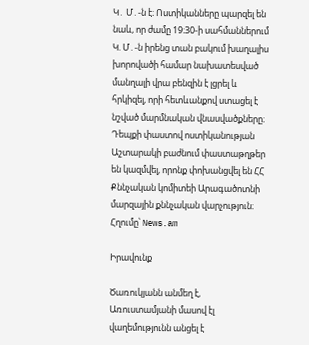Կ․ Մ․-ն է։ Ոստիկանները պարզել են նաև, որ ժամը 19։30-ի սահմաններում Կ. Մ․-ն իրենց տան բակում խաղալիս խորովածի համար նախատեսված մանղալի վրա բենզին է լցրել և հրկիզել, որի հետևանքով ստացել է նշված մարմնական վնասվածքները։ Դեպքի փաստով ոստիկանության Աշտարակի բաժնում փաստաթղթեր են կազմվել, որոնք փոխանցվել են ՀՀ Քննչական կոմիտեի Արագածոտնի մարզային քննչական վարչություն։ Հղումը՝ News.am

Իրավունք

Ծառուկյանն անմեղ է, Առուստամյանի մասով էլ վաղեմությունն անցել է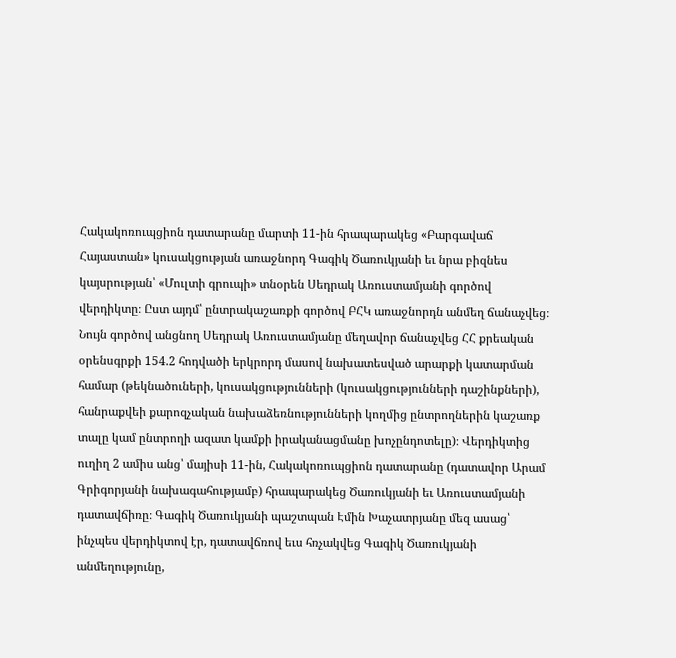Հակակոռուպցիոն դատարանը մարտի 11-ին հրապարակեց «Բարգավաճ Հայաստան» կուսակցության առաջնորդ Գագիկ Ծառուկյանի եւ նրա բիզնես կայսրության՝ «Մուլտի գրուպի» տնօրեն Սեդրակ Առուստամյանի գործով վերդիկտը։ Ըստ այդմ՝ ընտրակաշառքի գործով ԲՀԿ առաջնորդն անմեղ ճանաչվեց։ Նույն գործով անցնող Սեդրակ Առուստամյանը մեղավոր ճանաչվեց ՀՀ քրեական օրենսգրքի 154.2 հոդվածի երկրորդ մասով նախատեսված արարքի կատարման համար (թեկնածուների, կուսակցությունների (կուսակցությունների դաշինքների), հանրաքվեի քարոզչական նախաձեռնությունների կողմից ընտրողներին կաշառք տալը կամ ընտրողի ազատ կամքի իրականացմանը խոչընդոտելը)։ Վերդիկտից ուղիղ 2 ամիս անց՝ մայիսի 11-ին, Հակակոռուպցիոն դատարանը (դատավոր Արամ Գրիգորյանի նախագահությամբ) հրապարակեց Ծառուկյանի եւ Առուստամյանի դատավճիռը։ Գագիկ Ծառուկյանի պաշտպան Էմին Խաչատրյանը մեզ ասաց՝ ինչպես վերդիկտով էր, դատավճռով եւս հռչակվեց Գագիկ Ծառուկյանի անմեղությունը,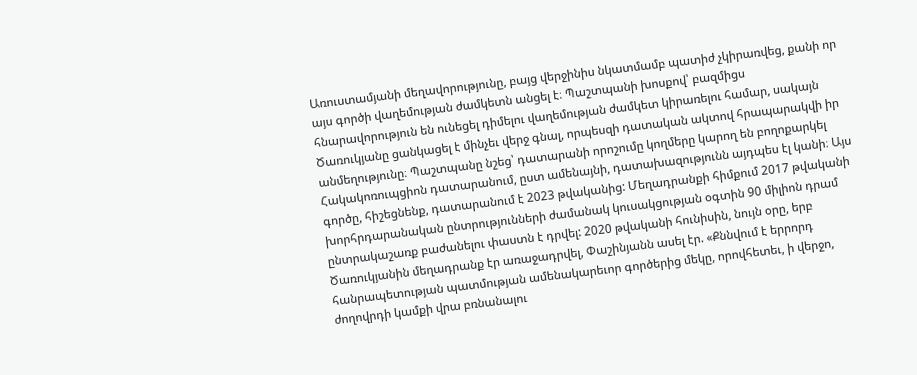Առուստամյանի մեղավորությունը, բայց վերջինիս նկատմամբ պատիժ չկիրառվեց, քանի որ այս գործի վաղեմության ժամկետն անցել է։ Պաշտպանի խոսքով՝ բազմիցս հնարավորություն են ունեցել դիմելու վաղեմության ժամկետ կիրառելու համար, սակայն Ծառուկյանը ցանկացել է մինչեւ վերջ գնալ, որպեսզի դատական ակտով հրապարակվի իր անմեղությունը։ Պաշտպանը նշեց՝ դատարանի որոշումը կողմերը կարող են բողոքարկել Հակակոռուպցիոն դատարանում, ըստ ամենայնի, դատախազությունն այդպես էլ կանի։ Այս գործը, հիշեցնենք, դատարանում է 2023 թվականից: Մեղադրանքի հիմքում 2017 թվականի խորհրդարանական ընտրությունների ժամանակ կուսակցության օգտին 90 միլիոն դրամ ընտրակաշառք բաժանելու փաստն է դրվել: 2020 թվականի հունիսին, նույն օրը, երբ Ծառուկյանին մեղադրանք էր առաջադրվել, Փաշինյանն ասել էր. «Քննվում է երրորդ հանրապետության պատմության ամենակարեւոր գործերից մեկը, որովհետեւ, ի վերջո, ժողովրդի կամքի վրա բռնանալու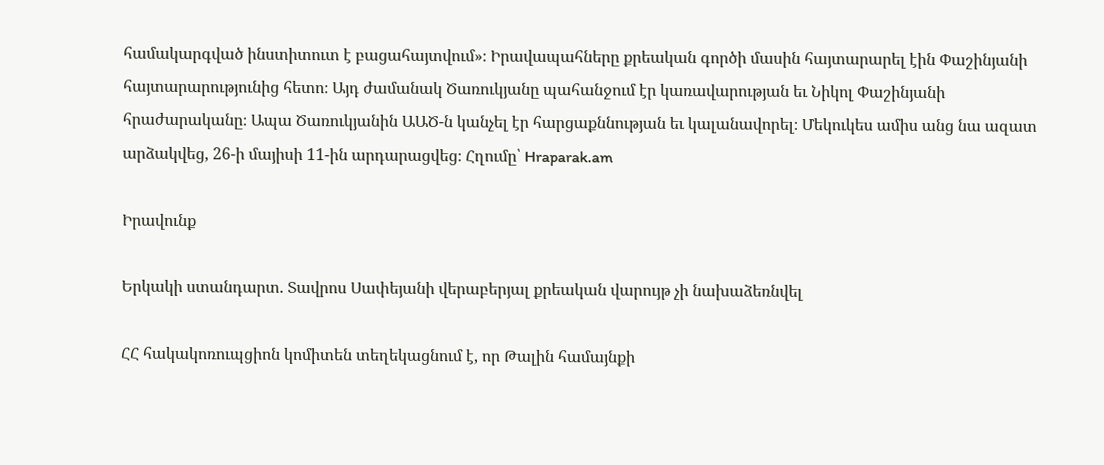համակարգված ինստիտուտ է բացահայտվում»։ Իրավապահները քրեական գործի մասին հայտարարել էին Փաշինյանի հայտարարությունից հետո։ Այդ ժամանակ Ծառուկյանը պահանջում էր կառավարության եւ Նիկոլ Փաշինյանի հրաժարականը։ Ապա Ծառուկյանին ԱԱԾ-ն կանչել էր հարցաքննության եւ կալանավորել։ Մեկուկես ամիս անց նա ազատ արձակվեց, 26-ի մայիսի 11-ին արդարացվեց։ Հղումը՝ Hraparak.am

Իրավունք

Երկակի ստանդարտ. Տավրոս Սափեյանի վերաբերյալ քրեական վարույթ չի նախաձեռնվել

ՀՀ հակակոռուպցիոն կոմիտեն տեղեկացնում է, որ Թալին համայնքի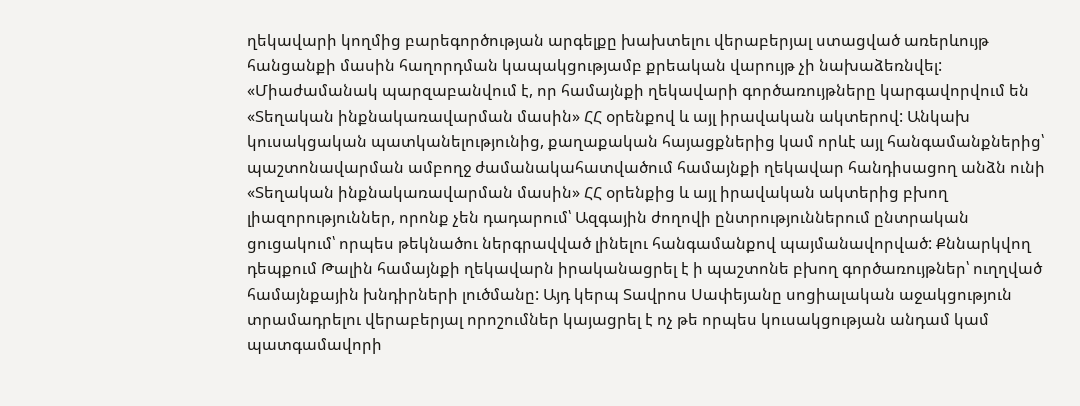ղեկավարի կողմից բարեգործության արգելքը խախտելու վերաբերյալ ստացված առերևույթ հանցանքի մասին հաղորդման կապակցությամբ քրեական վարույթ չի նախաձեռնվել: «Միաժամանակ պարզաբանվում է, որ համայնքի ղեկավարի գործառույթները կարգավորվում են «Տեղական ինքնակառավարման մասին» ՀՀ օրենքով և այլ իրավական ակտերով: Անկախ կուսակցական պատկանելությունից, քաղաքական հայացքներից կամ որևէ այլ հանգամանքներից՝ պաշտոնավարման ամբողջ ժամանակահատվածում համայնքի ղեկավար հանդիսացող անձն ունի «Տեղական ինքնակառավարման մասին» ՀՀ օրենքից և այլ իրավական ակտերից բխող լիազորություններ, որոնք չեն դադարում՝ Ազգային ժողովի ընտրություններում ընտրական ցուցակում՝ որպես թեկնածու ներգրավված լինելու հանգամանքով պայմանավորված: Քննարկվող դեպքում Թալին համայնքի ղեկավարն իրականացրել է ի պաշտոնե բխող գործառույթներ՝ ուղղված համայնքային խնդիրների լուծմանը: Այդ կերպ Տավրոս Սափեյանը սոցիալական աջակցություն տրամադրելու վերաբերյալ որոշումներ կայացրել է ոչ թե որպես կուսակցության անդամ կամ պատգամավորի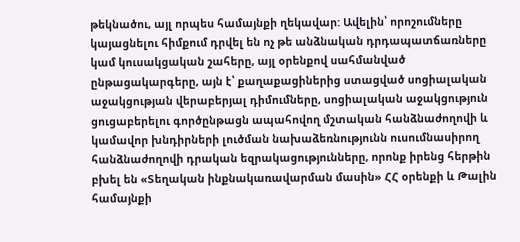թեկնածու, այլ որպես համայնքի ղեկավար: Ավելին՝ որոշումները կայացնելու հիմքում դրվել են ոչ թե անձնական դրդապատճառները կամ կուսակցական շահերը, այլ օրենքով սահմանված ընթացակարգերը, այն է՝ քաղաքացիներից ստացված սոցիալական աջակցության վերաբերյալ դիմումները, սոցիալական աջակցություն ցուցաբերելու գործընթացն ապահովող մշտական հանձնաժողովի և կամավոր խնդիրների լուծման նախաձեռնությունն ուսումնասիրող հանձնաժողովի դրական եզրակացությունները, որոնք իրենց հերթին բխել են «Տեղական ինքնակառավարման մասին» ՀՀ օրենքի և Թալին համայնքի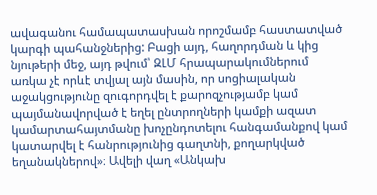ավագանու համապատասխան որոշմամբ հաստատված կարգի պահանջներից: Բացի այդ, հաղորդման և կից նյութերի մեջ, այդ թվում՝ ԶԼՄ հրապարակումներում առկա չէ որևէ տվյալ այն մասին, որ սոցիալական աջակցությունը զուգորդվել է քարոզչությամբ կամ պայմանավորված է եղել ընտրողների կամքի ազատ կամարտահայտմանը խոչընդոտելու հանգամանքով կամ կատարվել է հանրությունից գաղտնի, քողարկված եղանակներով»։ Ավելի վաղ «Անկախ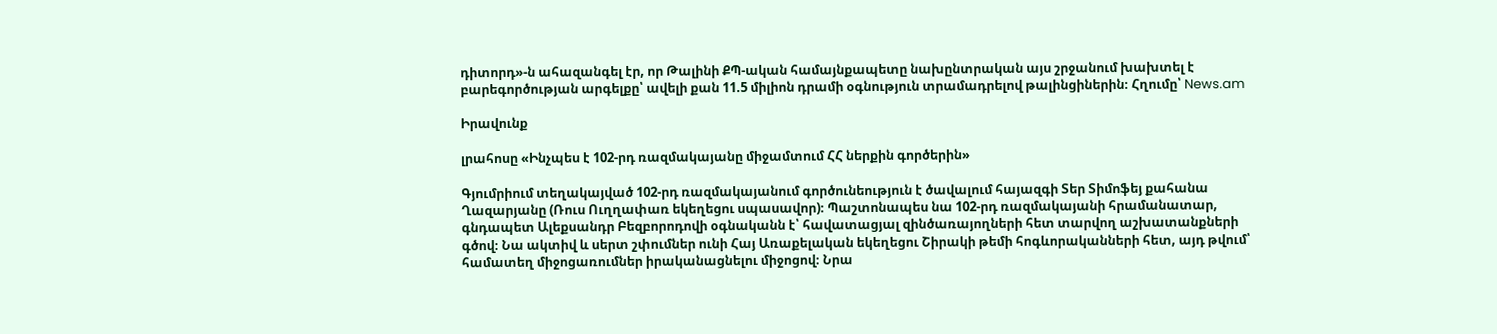դիտորդ»-ն ահազանգել էր, որ Թալինի ՔՊ-ական համայնքապետը նախընտրական այս շրջանում խախտել է բարեգործության արգելքը՝ ավելի քան 11.5 միլիոն դրամի օգնություն տրամադրելով թալինցիներին։ Հղումը՝ News.am

Իրավունք

լրահոսը «Ինչպես է 102-րդ ռազմակայանը միջամտում ՀՀ ներքին գործերին»

Գյումրիում տեղակայված 102-րդ ռազմակայանում գործունեություն է ծավալում հայազգի Տեր Տիմոֆեյ քահանա Ղազարյանը (Ռուս Ուղղափառ եկեղեցու սպասավոր)։ Պաշտոնապես նա 102-րդ ռազմակայանի հրամանատար, գնդապետ Ալեքսանդր Բեզբորոդովի օգնականն է՝ հավատացյալ զինծառայողների հետ տարվող աշխատանքների գծով։ Նա ակտիվ և սերտ շփումներ ունի Հայ Առաքելական եկեղեցու Շիրակի թեմի հոգևորականների հետ, այդ թվում՝ համատեղ միջոցառումներ իրականացնելու միջոցով։ Նրա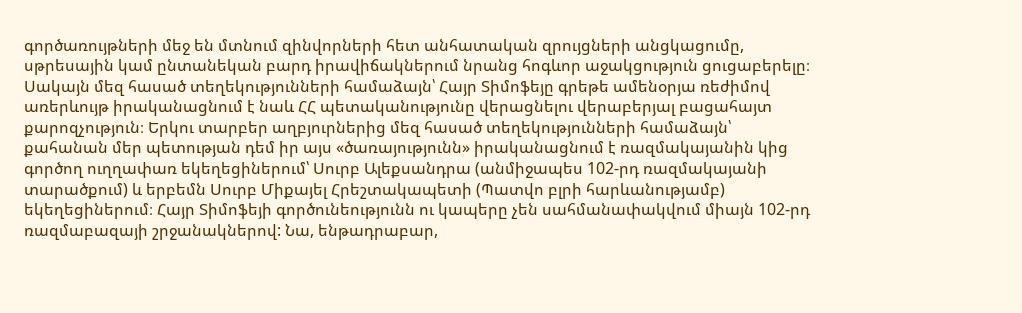գործառույթների մեջ են մտնում զինվորների հետ անհատական զրույցների անցկացումը, սթրեսային կամ ընտանեկան բարդ իրավիճակներում նրանց հոգևոր աջակցություն ցուցաբերելը։ Սակայն մեզ հասած տեղեկությունների համաձայն՝ Հայր Տիմոֆեյը գրեթե ամենօրյա ռեժիմով առերևույթ իրականացնում է նաև ՀՀ պետականությունը վերացնելու վերաբերյալ բացահայտ քարոզչություն։ Երկու տարբեր աղբյուրներից մեզ հասած տեղեկությունների համաձայն՝ քահանան մեր պետության դեմ իր այս «ծառայությունն» իրականացնում է ռազմակայանին կից գործող ուղղափառ եկեղեցիներում՝ Սուրբ Ալեքսանդրա (անմիջապես 102-րդ ռազմակայանի տարածքում) և երբեմն Սուրբ Միքայել Հրեշտակապետի (Պատվո բլրի հարևանությամբ) եկեղեցիներում։ Հայր Տիմոֆեյի գործունեությունն ու կապերը չեն սահմանափակվում միայն 102-րդ ռազմաբազայի շրջանակներով: Նա, ենթադրաբար,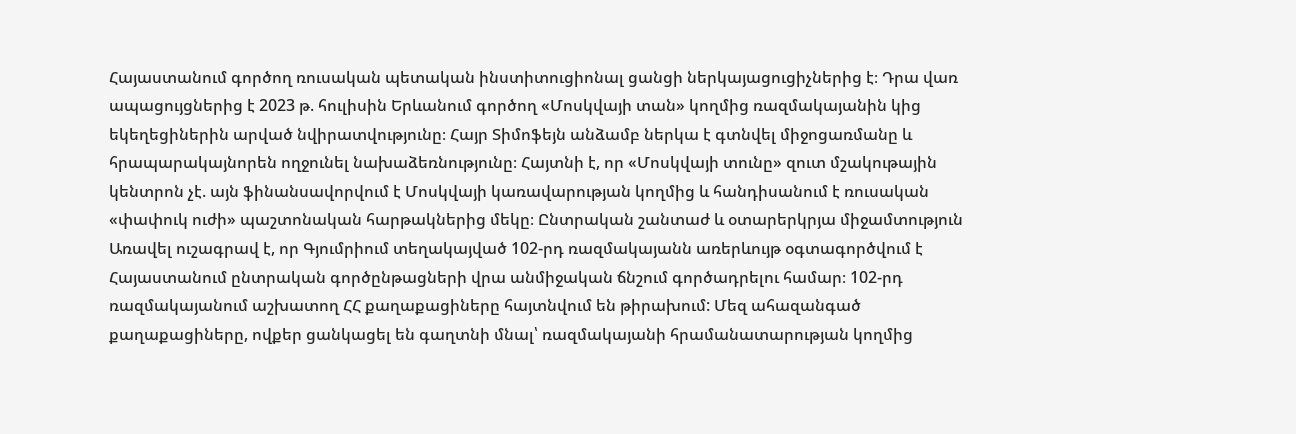Հայաստանում գործող ռուսական պետական ինստիտուցիոնալ ցանցի ներկայացուցիչներից է։ Դրա վառ ապացույցներից է 2023 թ. հուլիսին Երևանում գործող «Մոսկվայի տան» կողմից ռազմակայանին կից եկեղեցիներին արված նվիրատվությունը։ Հայր Տիմոֆեյն անձամբ ներկա է գտնվել միջոցառմանը և հրապարակայնորեն ողջունել նախաձեռնությունը։ Հայտնի է, որ «Մոսկվայի տունը» զուտ մշակութային կենտրոն չէ. այն ֆինանսավորվում է Մոսկվայի կառավարության կողմից և հանդիսանում է ռուսական «փափուկ ուժի» պաշտոնական հարթակներից մեկը։ Ընտրական շանտաժ և օտարերկրյա միջամտություն Առավել ուշագրավ է, որ Գյումրիում տեղակայված 102-րդ ռազմակայանն առերևույթ օգտագործվում է Հայաստանում ընտրական գործընթացների վրա անմիջական ճնշում գործադրելու համար։ 102-րդ ռազմակայանում աշխատող ՀՀ քաղաքացիները հայտնվում են թիրախում: Մեզ ահազանգած քաղաքացիները, ովքեր ցանկացել են գաղտնի մնալ՝ ռազմակայանի հրամանատարության կողմից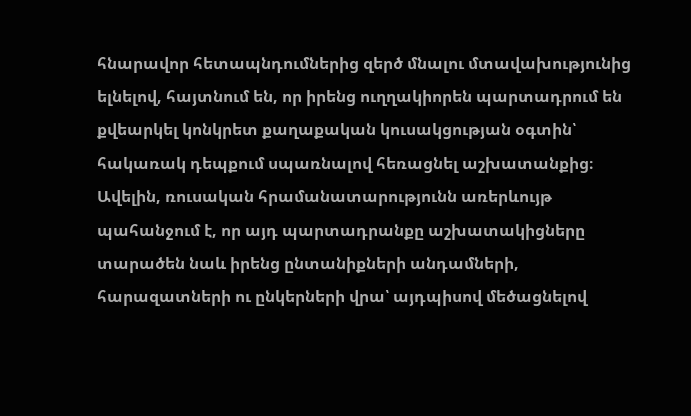հնարավոր հետապնդումներից զերծ մնալու մտավախությունից ելնելով, հայտնում են, որ իրենց ուղղակիորեն պարտադրում են քվեարկել կոնկրետ քաղաքական կուսակցության օգտին՝ հակառակ դեպքում սպառնալով հեռացնել աշխատանքից։ Ավելին, ռուսական հրամանատարությունն առերևույթ պահանջում է, որ այդ պարտադրանքը աշխատակիցները տարածեն նաև իրենց ընտանիքների անդամների, հարազատների ու ընկերների վրա՝ այդպիսով մեծացնելով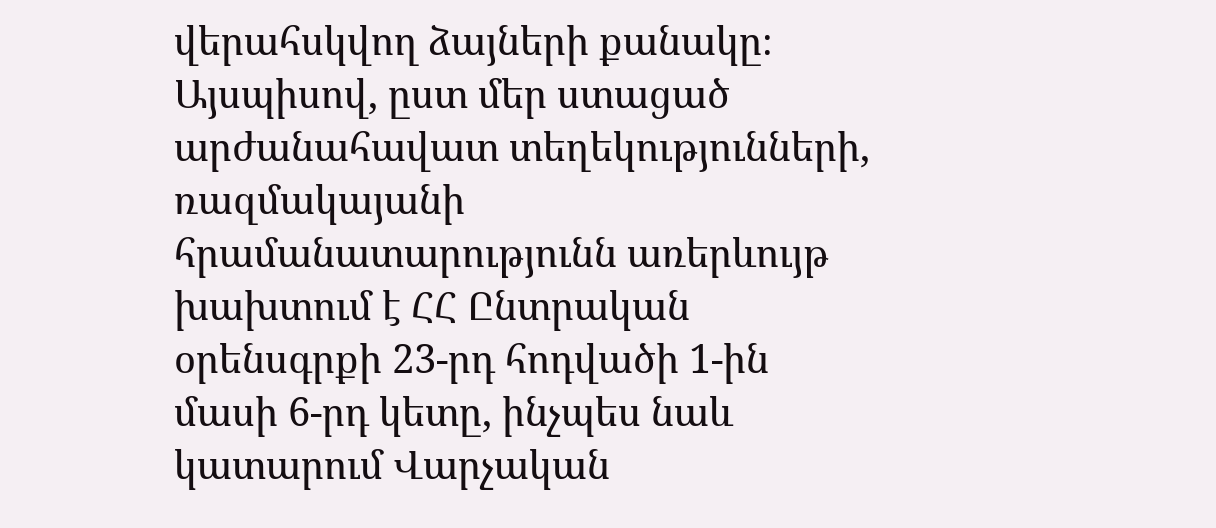վերահսկվող ձայների քանակը։ Այսպիսով, ըստ մեր ստացած արժանահավատ տեղեկությունների, ռազմակայանի հրամանատարությունն առերևույթ խախտում է ՀՀ Ընտրական օրենսգրքի 23-րդ հոդվածի 1-ին մասի 6-րդ կետը, ինչպես նաև կատարում Վարչական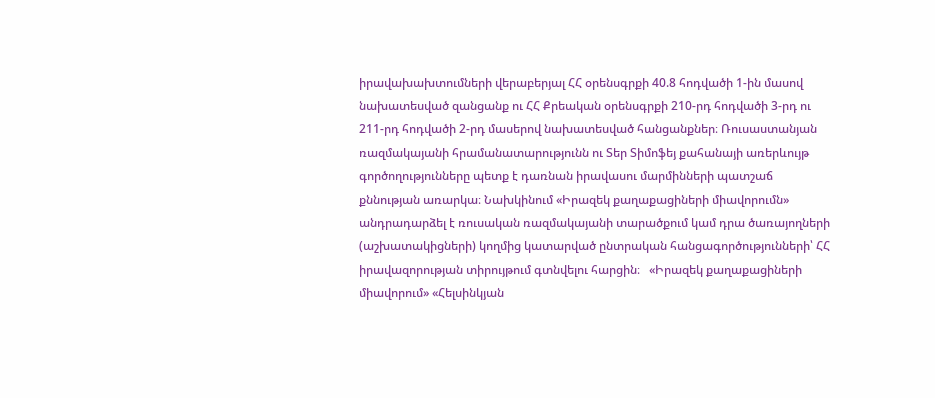իրավախախտումների վերաբերյալ ՀՀ օրենսգրքի 40.8 հոդվածի 1-ին մասով նախատեսված զանցանք ու ՀՀ Քրեական օրենսգրքի 210-րդ հոդվածի 3-րդ ու 211-րդ հոդվածի 2-րդ մասերով նախատեսված հանցանքներ։ Ռուսաստանյան ռազմակայանի հրամանատարությունն ու Տեր Տիմոֆեյ քահանայի առերևույթ գործողությունները պետք է դառնան իրավասու մարմինների պատշաճ քննության առարկա։ Նախկինում «Իրազեկ քաղաքացիների միավորումն» անդրադարձել է ռուսական ռազմակայանի տարածքում կամ դրա ծառայողների (աշխատակիցների) կողմից կատարված ընտրական հանցագործությունների՝ ՀՀ իրավազորության տիրույթում գտնվելու հարցին։   «Իրազեկ քաղաքացիների միավորում» «Հելսինկյան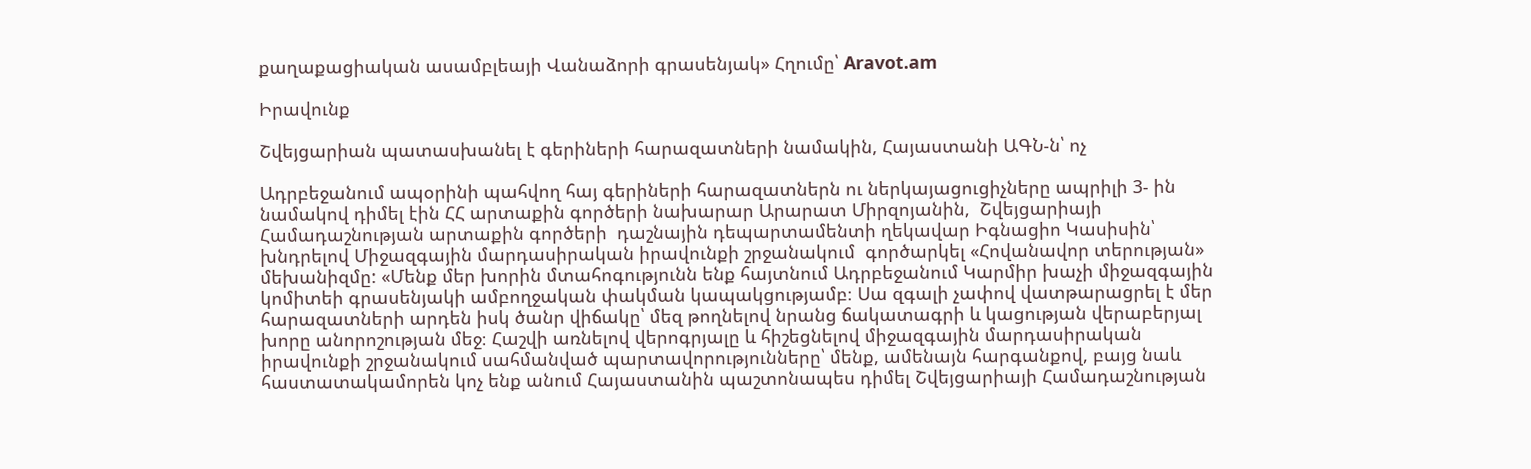քաղաքացիական ասամբլեայի Վանաձորի գրասենյակ» Հղումը՝ Aravot.am

Իրավունք

Շվեյցարիան պատասխանել է գերիների հարազատների նամակին, Հայաստանի ԱԳՆ-ն՝ ոչ

Ադրբեջանում ապօրինի պահվող հայ գերիների հարազատներն ու ներկայացուցիչները ապրիլի 3- ին նամակով դիմել էին ՀՀ արտաքին գործերի նախարար Արարատ Միրզոյանին,  Շվեյցարիայի Համադաշնության արտաքին գործերի  դաշնային դեպարտամենտի ղեկավար Իգնացիո Կասիսին՝ խնդրելով Միջազգային մարդասիրական իրավունքի շրջանակում  գործարկել «Հովանավոր տերության» մեխանիզմը: «Մենք մեր խորին մտահոգությունն ենք հայտնում Ադրբեջանում Կարմիր խաչի միջազգային կոմիտեի գրասենյակի ամբողջական փակման կապակցությամբ։ Սա զգալի չափով վատթարացրել է մեր հարազատների արդեն իսկ ծանր վիճակը՝ մեզ թողնելով նրանց ճակատագրի և կացության վերաբերյալ խորը անորոշության մեջ։ Հաշվի առնելով վերոգրյալը և հիշեցնելով միջազգային մարդասիրական իրավունքի շրջանակում սահմանված պարտավորությունները՝ մենք, ամենայն հարգանքով, բայց նաև հաստատակամորեն կոչ ենք անում Հայաստանին պաշտոնապես դիմել Շվեյցարիայի Համադաշնության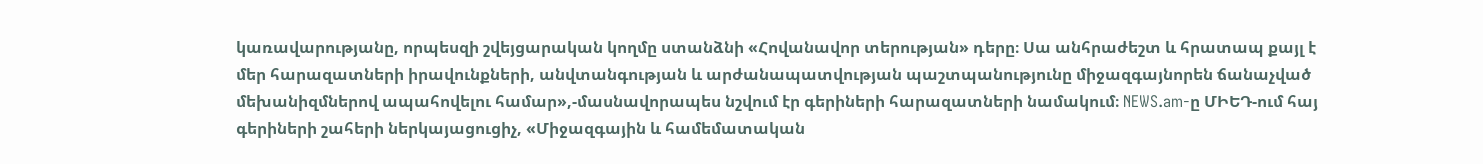կառավարությանը, որպեսզի շվեյցարական կողմը ստանձնի «Հովանավոր տերության» դերը։ Սա անհրաժեշտ և հրատապ քայլ է մեր հարազատների իրավունքների, անվտանգության և արժանապատվության պաշտպանությունը միջազգայնորեն ճանաչված մեխանիզմներով ապահովելու համար»,-մասնավորապես նշվում էր գերիների հարազատների նամակում։ NEWS.am-ը ՄԻԵԴ-ում հայ գերիների շահերի ներկայացուցիչ, «Միջազգային և համեմատական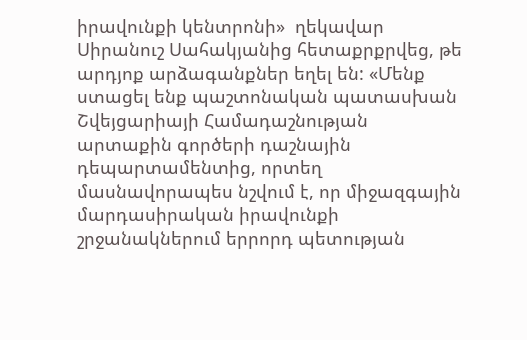իրավունքի կենտրոնի»  ղեկավար Սիրանուշ Սահակյանից հետաքրքրվեց, թե արդյոք արձագանքներ եղել են: «Մենք ստացել ենք պաշտոնական պատասխան Շվեյցարիայի Համադաշնության արտաքին գործերի դաշնային դեպարտամենտից, որտեղ  մասնավորապես նշվում է, որ միջազգային մարդասիրական իրավունքի շրջանակներում երրորդ պետության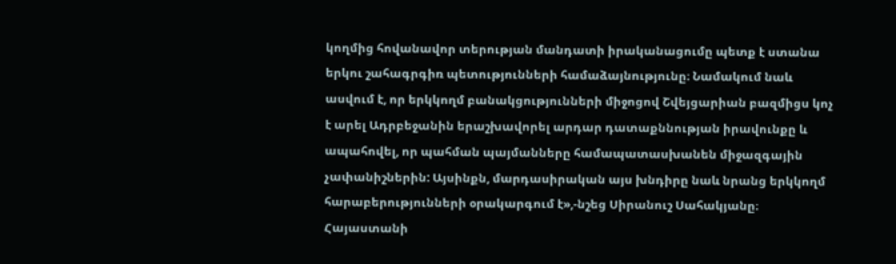կողմից հովանավոր տերության մանդատի իրականացումը պետք է ստանա երկու շահագրգիռ պետությունների համաձայնությունը։ Նամակում նաև ասվում է, որ երկկողմ բանակցությունների միջոցով Շվեյցարիան բազմիցս կոչ է արել Ադրբեջանին երաշխավորել արդար դատաքննության իրավունքը և ապահովել, որ պահման պայմանները համապատասխանեն միջազգային չափանիշներին: Այսինքն, մարդասիրական այս խնդիրը նաև նրանց երկկողմ հարաբերությունների օրակարգում է»,-նշեց Սիրանուշ Սահակյանը։ Հայաստանի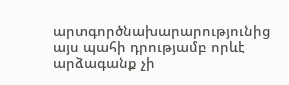արտգործնախարարությունից այս պահի դրությամբ որևէ արձագանք չի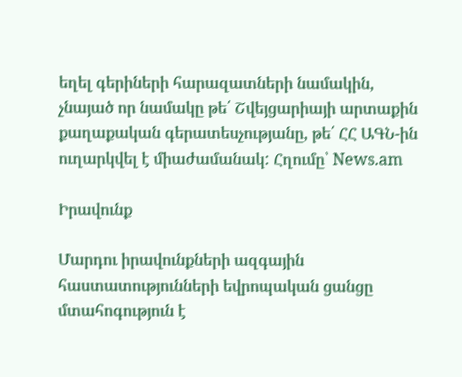եղել գերիների հարազատների նամակին, չնայած որ նամակը թե՛ Շվեյցարիայի արտաքին քաղաքական գերատեսչությանը, թե՛ ՀՀ ԱԳՆ-ին ուղարկվել է միաժամանակ: Հղումը՝ News.am

Իրավունք

Մարդու իրավունքների ազգային հաստատությունների եվրոպական ցանցը մտահոգություն է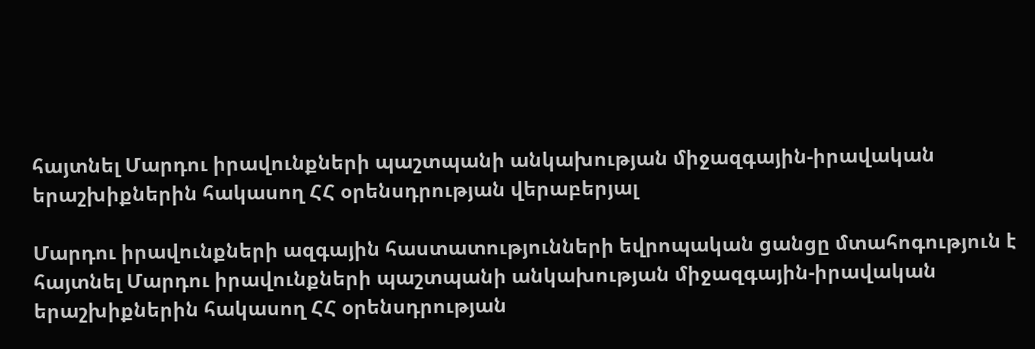հայտնել Մարդու իրավունքների պաշտպանի անկախության միջազգային-իրավական երաշխիքներին հակասող ՀՀ օրենսդրության վերաբերյալ

Մարդու իրավունքների ազգային հաստատությունների եվրոպական ցանցը մտահոգություն է հայտնել Մարդու իրավունքների պաշտպանի անկախության միջազգային-իրավական երաշխիքներին հակասող ՀՀ օրենսդրության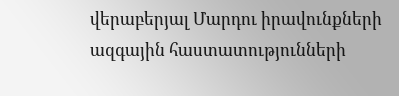վերաբերյալ Մարդու իրավունքների ազգային հաստատությունների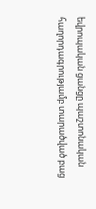եվրոպական ցանցը պաշտոնական հաղորդագրությամբ տարածված բաց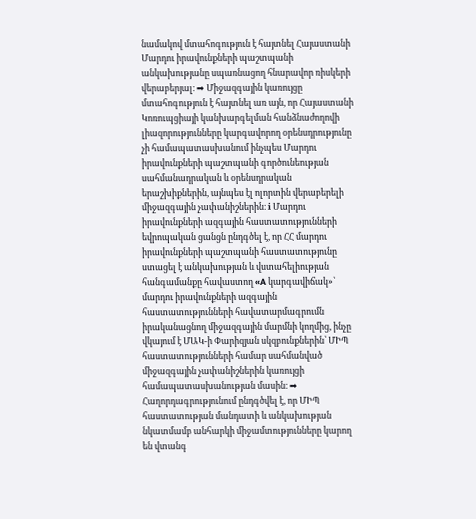նամակով մտահոգություն է հայտնել Հայաստանի Մարդու իրավունքների պաշտպանի անկախությանը սպառնացող հնարավոր ռիսկերի վերաբերյալ։ ➡ Միջազգային կառույցը մտահոգություն է հայտնել առ այն, որ Հայաստանի Կոռուպցիայի կանխարգելման հանձնաժողովի լիազորությունները կարգավորող օրենսդրությունը չի համապատասխանում ինչպես Մարդու իրավունքների պաշտպանի գործունեության սահմանադրական և օրենսդրական երաշխիքներին, այնպես էլ ոլորտին վերաբերելի միջազգային չափանիշներին։ ℹ Մարդու իրավունքների ազգային հաստատությունների եվրոպական ցանցն ընդգծել է, որ ՀՀ մարդու իրավունքների պաշտպանի հաստատությունը ստացել է անկախության և վստահելիության հանգամանքը հավաստող «A կարգավիճակ»՝ մարդու իրավունքների ազգային հաստատությունների հավատարմագրումն իրականացնող միջազգային մարմնի կողմից, ինչը վկայում է ՄԱԿ-ի Փարիզյան սկզբունքներին՝ ՄԻՊ հաստատությունների համար սահմանված միջազգային չափանիշներին կառույցի համապատասխանության մասին։ ➡ Հաղորդագրությունում ընդգծվել է, որ ՄԻՊ հաստատության մանդատի և անկախության նկատմամբ անհարկի միջամտությունները կարող են վտանգ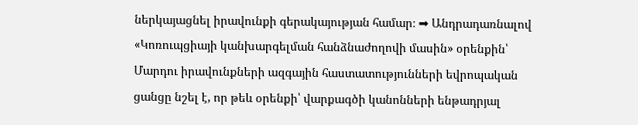ներկայացնել իրավունքի գերակայության համար։ ➡ Անդրադառնալով «Կոռուպցիայի կանխարգելման հանձնաժողովի մասին» օրենքին՝ Մարդու իրավունքների ազգային հաստատությունների եվրոպական ցանցը նշել է, որ թեև օրենքի՝ վարքագծի կանոնների ենթադրյալ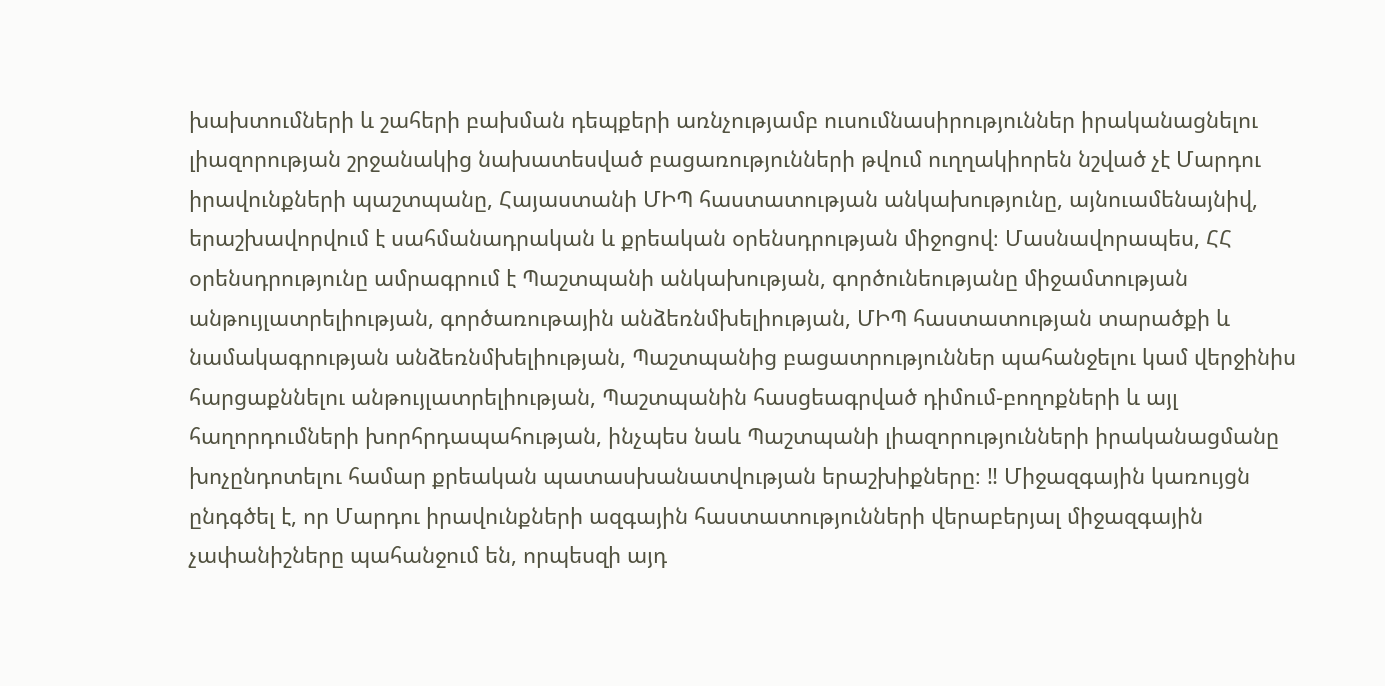խախտումների և շահերի բախման դեպքերի առնչությամբ ուսումնասիրություններ իրականացնելու լիազորության շրջանակից նախատեսված բացառությունների թվում ուղղակիորեն նշված չէ Մարդու իրավունքների պաշտպանը, Հայաստանի ՄԻՊ հաստատության անկախությունը, այնուամենայնիվ, երաշխավորվում է սահմանադրական և քրեական օրենսդրության միջոցով։ Մասնավորապես, ՀՀ օրենսդրությունը ամրագրում է Պաշտպանի անկախության, գործունեությանը միջամտության անթույլատրելիության, գործառութային անձեռնմխելիության, ՄԻՊ հաստատության տարածքի և նամակագրության անձեռնմխելիության, Պաշտպանից բացատրություններ պահանջելու կամ վերջինիս հարցաքննելու անթույլատրելիության, Պաշտպանին հասցեագրված դիմում-բողոքների և այլ հաղորդումների խորհրդապահության, ինչպես նաև Պաշտպանի լիազորությունների իրականացմանը խոչընդոտելու համար քրեական պատասխանատվության երաշխիքները։ ‼ Միջազգային կառույցն ընդգծել է, որ Մարդու իրավունքների ազգային հաստատությունների վերաբերյալ միջազգային չափանիշները պահանջում են, որպեսզի այդ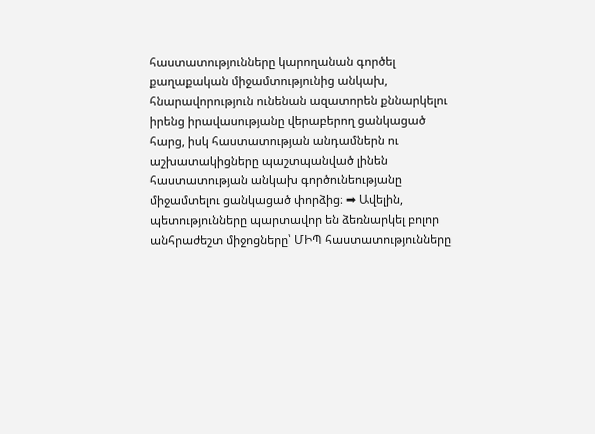հաստատությունները կարողանան գործել քաղաքական միջամտությունից անկախ, հնարավորություն ունենան ազատորեն քննարկելու իրենց իրավասությանը վերաբերող ցանկացած հարց, իսկ հաստատության անդամներն ու աշխատակիցները պաշտպանված լինեն հաստատության անկախ գործունեությանը միջամտելու ցանկացած փորձից։ ➡ Ավելին, պետությունները պարտավոր են ձեռնարկել բոլոր անհրաժեշտ միջոցները՝ ՄԻՊ հաստատությունները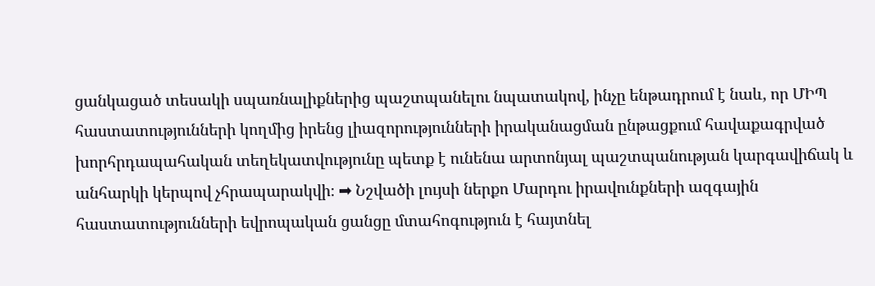ցանկացած տեսակի սպառնալիքներից պաշտպանելու նպատակով, ինչը ենթադրում է նաև, որ ՄԻՊ հաստատությունների կողմից իրենց լիազորությունների իրականացման ընթացքում հավաքագրված խորհրդապահական տեղեկատվությունը պետք է ունենա արտոնյալ պաշտպանության կարգավիճակ և անհարկի կերպով չհրապարակվի։ ➡ Նշվածի լույսի ներքո Մարդու իրավունքների ազգային հաստատությունների եվրոպական ցանցը մտահոգություն է հայտնել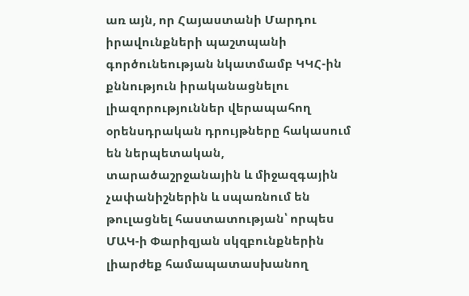առ այն, որ Հայաստանի Մարդու իրավունքների պաշտպանի գործունեության նկատմամբ ԿԿՀ-ին քննություն իրականացնելու լիազորություններ վերապահող օրենսդրական դրույթները հակասում են ներպետական, տարածաշրջանային և միջազգային չափանիշներին և սպառնում են թուլացնել հաստատության՝ որպես ՄԱԿ-ի Փարիզյան սկզբունքներին լիարժեք համապատասխանող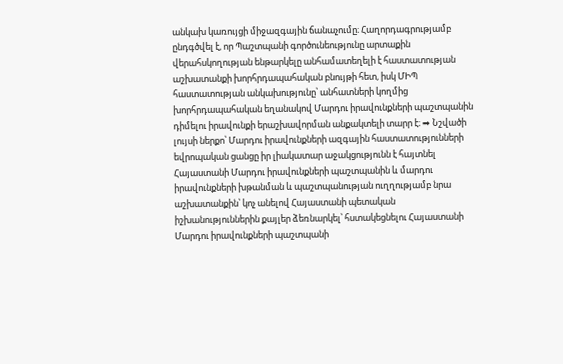անկախ կառույցի միջազգային ճանաչումը։ Հաղորդագրությամբ ընդգծվել է, որ Պաշտպանի գործունեությունը արտաքին վերահսկողության ենթարկելը անհամատեղելի է հաստատության աշխատանքի խորհրդապահական բնույթի հետ, իսկ ՄԻՊ հաստատության անկախությունը՝ անհատների կողմից խորհրդապահական եղանակով Մարդու իրավունքների պաշտպանին դիմելու իրավունքի երաշխավորման անքակտելի տարր է։ ➡ Նշվածի լույսի ներքո՝ Մարդու իրավունքների ազգային հաստատությունների եվրոպական ցանցը իր լիակատար աջակցությունն է հայտնել Հայաստանի Մարդու իրավունքների պաշտպանին և մարդու իրավունքների խթանման և պաշտպանության ուղղությամբ նրա աշխատանքին՝ կոչ անելով Հայաստանի պետական իշխանություններին քայլեր ձեռնարկել՝ հստակեցնելու Հայաստանի Մարդու իրավունքների պաշտպանի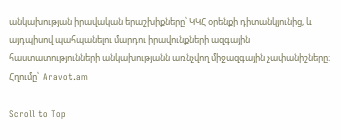անկախության իրավական երաշխիքները՝ ԿԿՀ օրենքի դիտանկյունից, և այդպիսով պահպանելու մարդու իրավունքների ազգային հաստատությունների անկախությանն առնչվող միջազգային չափանիշները։ Հղումը՝  Aravot.am

Scroll to Top